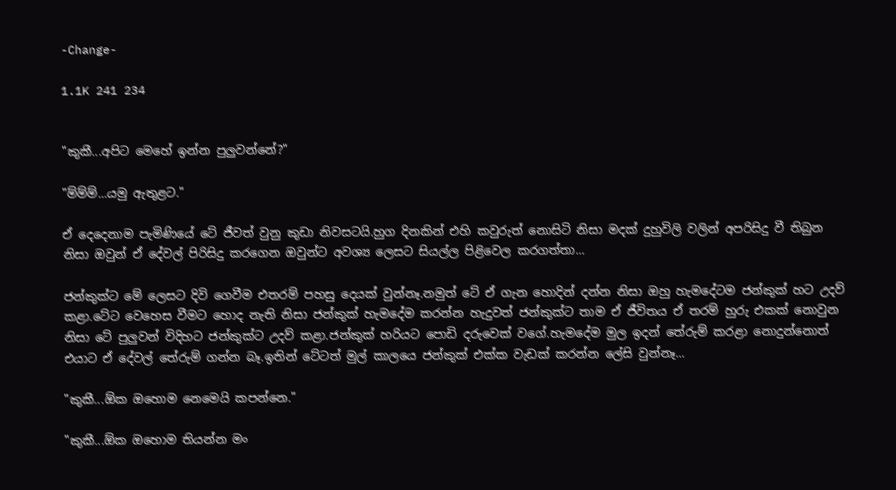-Change-

1.1K 241 234


"කුකී...අපිට මෙහේ ඉන්න පුලුවන්නේ?"

"ම්ම්ම්...යමු ඇතුළට."

ඒ දෙදෙනාම පැමිණියේ ටේ ජීවත් වුනු කුඩා නිවසටයි.හුග දිනකින් එහි කවුරුත් නොසිටි නිසා මදක් දුහුවිලි වලින් අපරිසිදු වී තිබුන නිසා ඔවුන් ඒ දේවල් පිරිසිදු කරගෙන ඔවුන්ට අවශ්‍ය ලෙසට සියල්ල පිළිවෙල කරගත්තා...

ජන්කුක්ට මේ ලෙසට දිවි ගෙවීම එතරම් පහසු දෙයක් වුන්නෑ.නමුත් ටේ ඒ ගැන හොදින් දන්න නිසා ඔහු හැමදේටම ජන්කුක් හට උදව් කළා.ටේට වෙහෙස වීමට හොද නැති නිසා ජන්කුක් හැමදේම කරන්න හැදුවත් ජන්කුක්ට තාම ඒ ජීවිතය ඒ තරම් හුරු එකක් නොවුන නිසා ටේ පුලුවන් විදිහට ජන්කුක්ට උදව් කළා.ජන්කුක් හරියට පොඩි දරුවෙක් වගේ.හැමදේම මුල ඉදන් තේරුම් කරළා නොදුන්නොත් එයාට ඒ දේවල් තේරුම් ගන්න බෑ.ඉතින් ටේටත් මුල් කාලයෙ ජන්කුක් එක්ක වැඩක් කරන්න ලේසි වුන්නෑ...

"කුකී...ඕක ඔහොම නෙමෙයි කපන්නෙ."

"කුකී...ඕක ඔහොම තියන්න මං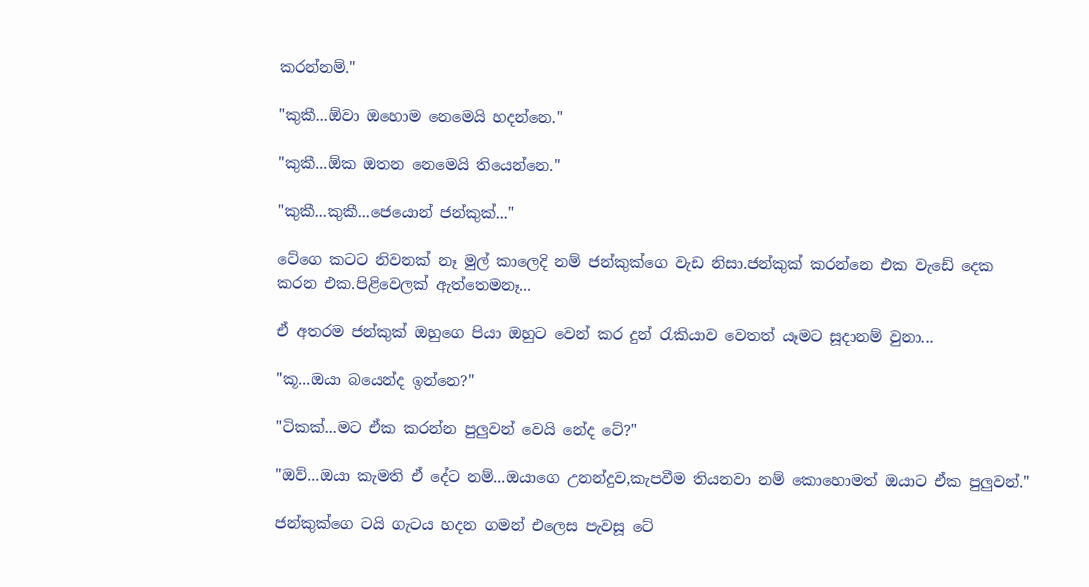කරන්නම්."

"කුකී...ඕවා ඔහොම නෙමෙයි හදන්නෙ."

"කුකී...ඕක ඔතන නෙමෙයි තියෙන්නෙ."

"කුකී...කුකී...ජෙයොන් ජන්කුක්..."

ටේගෙ කටට නිවනක් නෑ මුල් කාලෙදි නම් ජන්කුක්ගෙ වැඩ නිසා.ජන්කුක් කරන්නෙ එක වැඩේ දෙක කරන එක.පිළිවෙලක් ඇත්තෙමනෑ...

ඒ අතරම ජන්කුක් ඔහුගෙ පියා ඔහුට වෙන් කර දුන් රැකියාව වෙතත් යෑමට සූදානම් වුනා...

"කූ...ඔයා බයෙන්ද ඉන්නෙ?"

"ටිකක්...මට ඒක කරන්න පුලුවන් වෙයි නේද ටේ?"

"ඔව්...ඔයා කැමති ඒ දේට නම්...ඔයාගෙ උනන්දුව,කැපවීම තියනවා නම් කොහොමත් ඔයාට ඒක පුලුවන්."

ජන්කුක්ගෙ ටයි ගැටය හදන ගමන් එලෙස පැවසූ ටේ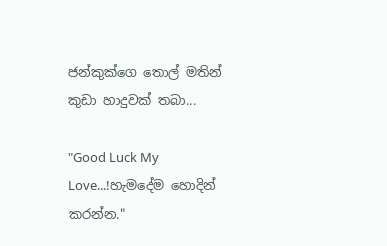ජන්කුක්ගෙ තොල් මතින් කුඩා හාදුවක් තබා...

"Good Luck My Love...!හැමදේම හොදින් කරන්න."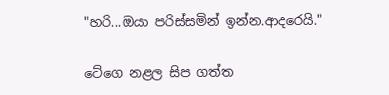"හරි...ඔයා පරිස්සමින් ඉන්න.ආදරෙයි."

ටේගෙ නළල සිප ගත්ත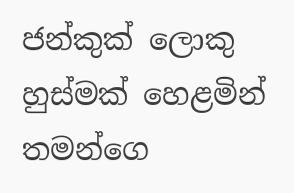ජන්කුක් ලොකු හුස්මක් හෙළමින් තමන්ගෙ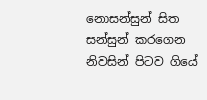නොසන්සුන් සිත සන්සුන් කරගෙන නිවසින් පිටව ගියේ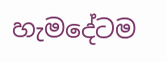හැමදේටම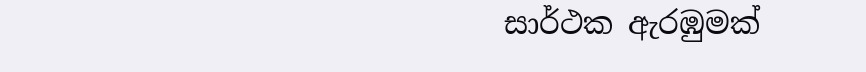සාර්ථක ඇරඹුමක්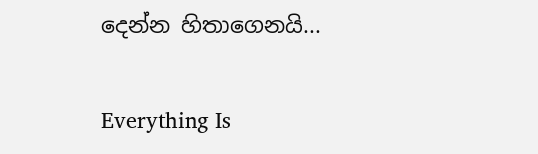දෙන්න හිතාගෙනයි...

Everything Is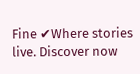Fine ✔Where stories live. Discover now